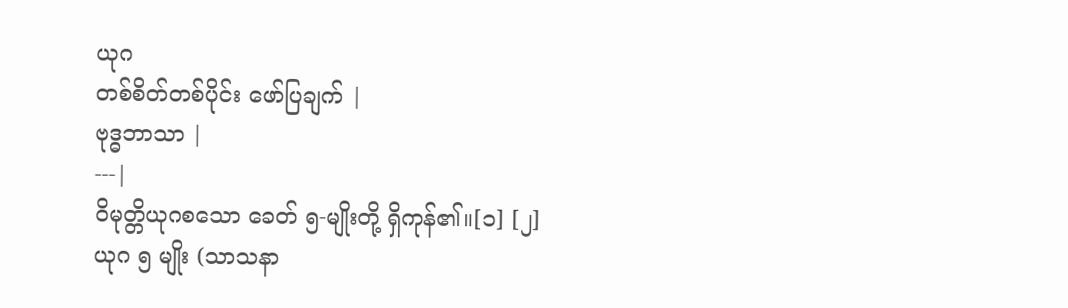ယုဂ
တစ်စိတ်တစ်ပိုင်း ဖော်ပြချက် |
ဗုဒ္ဓဘာသာ |
---|
ဝိမုတ္တိယုဂစသော ခေတ် ၅-မျိုးတို့ ရှိကုန်၏။[၁] [၂]
ယုဂ ၅ မျိုး (သာသနာ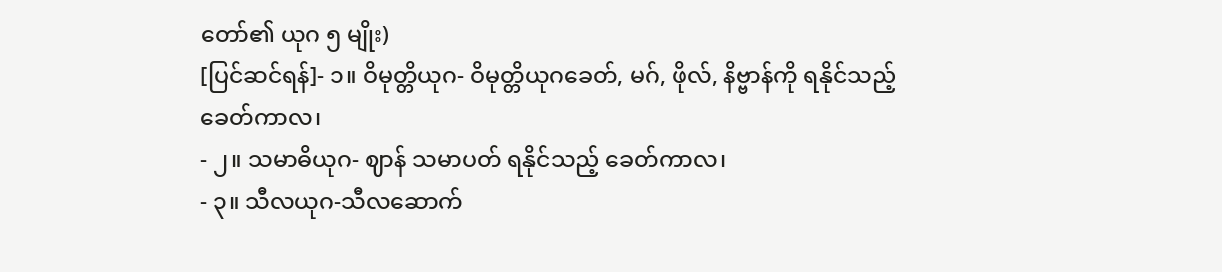တော်၏ ယုဂ ၅ မျိုး)
[ပြင်ဆင်ရန်]- ၁။ ဝိမုတ္တိယုဂ- ဝိမုတ္တိယုဂခေတ်, မဂ်, ဖိုလ်, နိဗ္ဗာန်ကို ရနိုင်သည့် ခေတ်ကာလ၊
- ၂။ သမာဓိယုဂ- ဈာန် သမာပတ် ရနိုင်သည့် ခေတ်ကာလ၊
- ၃။ သီလယုဂ-သီလဆောက်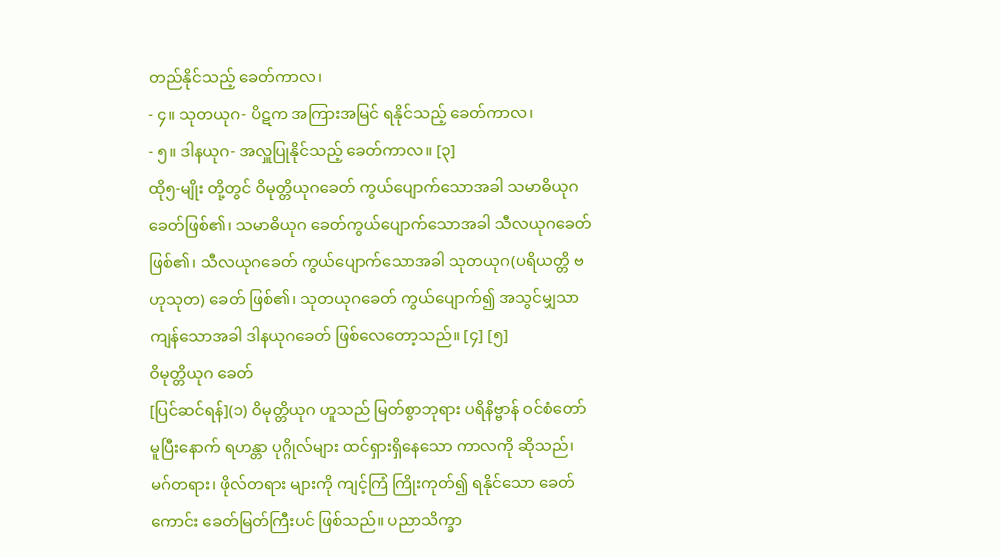တည်နိုင်သည့် ခေတ်ကာလ၊
- ၄။ သုတယုဂ- ပိဋက အကြားအမြင် ရနိုင်သည့် ခေတ်ကာလ၊
- ၅။ ဒါနယုဂ- အလှူပြုနိုင်သည့် ခေတ်ကာလ။ [၃]
ထို၅-မျိုး တို့တွင် ဝိမုတ္တိယုဂခေတ် ကွယ်ပျောက်သောအခါ သမာဓိယုဂခေတ်ဖြစ်၏၊ သမာဓိယုဂ ခေတ်ကွယ်ပျောက်သောအခါ သီလယုဂခေတ် ဖြစ်၏၊ သီလယုဂခေတ် ကွယ်ပျောက်သောအခါ သုတယုဂ(ပရိယတ္တိ ဗဟုသုတ) ခေတ် ဖြစ်၏၊ သုတယုဂခေတ် ကွယ်ပျောက်၍ အသွင်မျှသာ ကျန်သောအခါ ဒါနယုဂခေတ် ဖြစ်လေတော့သည်။ [၄] [၅]
ဝိမုတ္တိယုဂ ခေတ်
[ပြင်ဆင်ရန်](၁) ဝိမုတ္တိယုဂ ဟူသည် မြတ်စွာဘုရား ပရိနိဗ္ဗာန် ဝင်စံတော် မူပြီးနောက် ရဟန္တာ ပုဂ္ဂိုလ်များ ထင်ရှားရှိနေသော ကာလကို ဆိုသည်၊ မဂ်တရား၊ ဖိုလ်တရား များကို ကျင့်ကြံ ကြိုးကုတ်၍ ရနိုင်သော ခေတ်ကောင်း ခေတ်မြတ်ကြီးပင် ဖြစ်သည်။ ပညာသိက္ခာ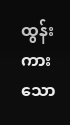ထွန်းကားသော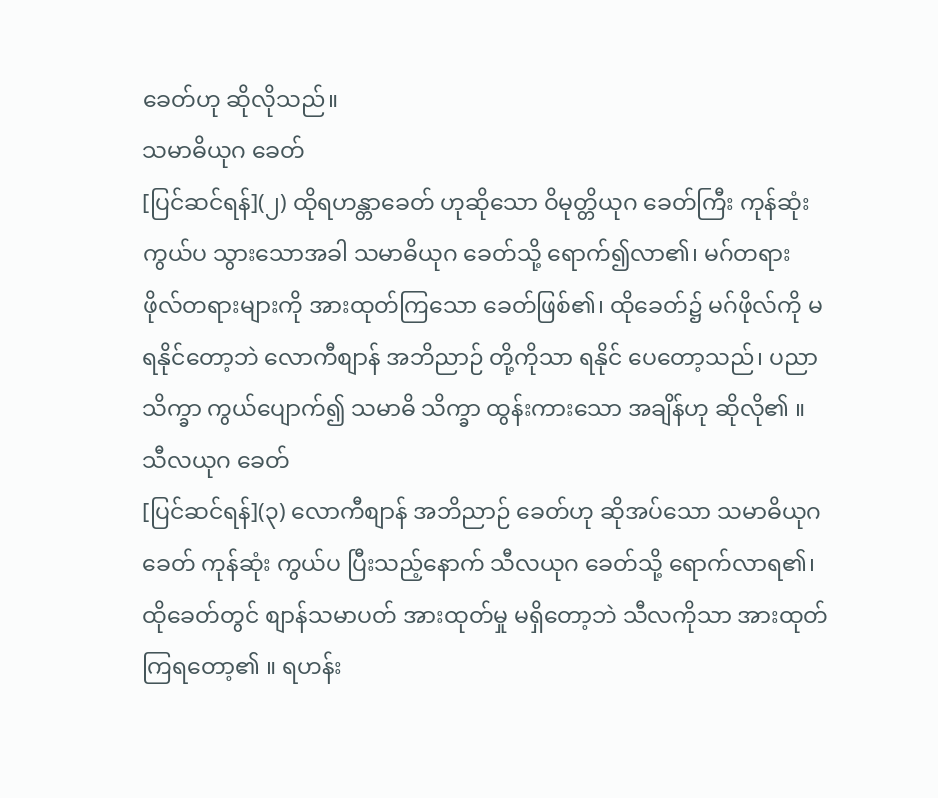ခေတ်ဟု ဆိုလိုသည်။
သမာဓိယုဂ ခေတ်
[ပြင်ဆင်ရန်](၂) ထိုရဟန္တာခေတ် ဟုဆိုသော ဝိမုတ္တိယုဂ ခေတ်ကြီး ကုန်ဆုံးကွယ်ပ သွားသောအခါ သမာဓိယုဂ ခေတ်သို့ ရောက်၍လာ၏၊ မဂ်တရား ဖိုလ်တရားများကို အားထုတ်ကြသော ခေတ်ဖြစ်၏၊ ထိုခေတ်၌ မဂ်ဖိုလ်ကို မရနိုင်တော့ဘဲ လောကီစျာန် အဘိညာဉ် တို့ကိုသာ ရနိုင် ပေတော့သည်၊ ပညာသိက္ခာ ကွယ်ပျောက်၍ သမာဓိ သိက္ခာ ထွန်းကားသော အချိန်ဟု ဆိုလို၏ ။
သီလယုဂ ခေတ်
[ပြင်ဆင်ရန်](၃) လောကီစျာန် အဘိညာဉ် ခေတ်ဟု ဆိုအပ်သော သမာဓိယုဂခေတ် ကုန်ဆုံး ကွယ်ပ ပြီးသည့်နောက် သီလယုဂ ခေတ်သို့ ရောက်လာရ၏၊ ထိုခေတ်တွင် စျာန်သမာပတ် အားထုတ်မှု မရှိတော့ဘဲ သီလကိုသာ အားထုတ် ကြရတော့၏ ။ ရဟန်း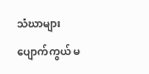သံဃာများ ပျောက်ကွယ် မ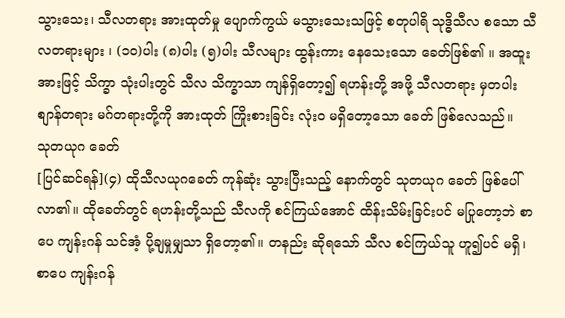သွားသေး၊ သီလတရား အားထုတ်မှု ပျောက်ကွယ် မသွားသေးသဖြင့် စတုပါရိ သုဒ္ဓိသီလ စသော သီလတရားများ ၊ (၁၀)ပါး (၈)ပါး (၅)ပါး သီလများ ထွန်းကား နေသေးသော ခေတ်ဖြစ်၏ ။ အထူးအားဖြင့် သိက္ခာ သုံးပါးတွင် သီလ သိက္ခာသာ ကျန်ရှိတော့၍ ရဟန်းတို့ အဖို့ သီလတရား မှတပါး စျာန်တရား မဂ်တရားတို့ကို အားထုတ် ကြိုးစားခြင်း လုံးဝ မရှိတော့သော ခေတ် ဖြစ်လေသည်။
သုတယုဂ ခေတ်
[ပြင်ဆင်ရန်](၄) ထိုသီလယုဂခေတ် ကုန်ဆုံး သွားပြီးသည့် နောက်တွင် သုတယုဂ ခေတ် ဖြစ်ပေါ်လာ၏။ ထိုခေတ်တွင် ရဟန်းတို့သည် သီလကို စင်ကြယ်အောင် ထိန်းသိမ်းခြင်းပင် မပြုတော့ဘဲ စာပေ ကျန်းဂန် သင်အံ့ ပို့ချမှုမျှသာ ရှိတော့၏။ တနည်း ဆိုရသော် သီလ စင်ကြယ်သူ ဟူ၍ပင် မရှိ၊ စာပေ ကျန်းဂန်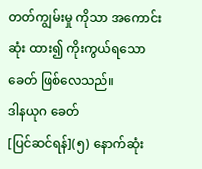တတ်ကျွမ်းမှု ကိုသာ အကောင်းဆုံး ထား၍ ကိုးကွယ်ရသော ခေတ် ဖြစ်လေသည်။
ဒါနယုဂ ခေတ်
[ပြင်ဆင်ရန်](၅) နောက်ဆုံး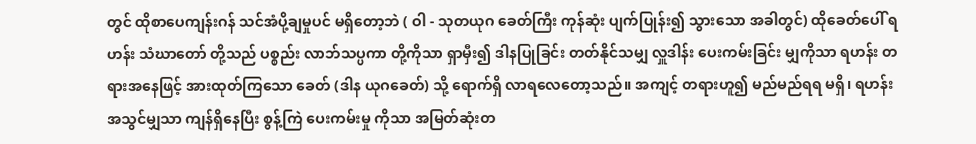တွင် ထိုစာပေကျန်းဂန် သင်အံပို့ချမှုပင် မရှိတော့ဘဲ ( ဝါ - သုတယုဂ ခေတ်ကြီး ကုန်ဆုံး ပျက်ပြုန်း၍ သွားသော အခါတွင်) ထိုခေတ်ပေါ် ရဟန်း သံဃာတော် တို့သည် ပစ္စည်း လာဘ်သပ္ပကာ တို့ကိုသာ ရှာမှီး၍ ဒါနပြုခြင်း တတ်နိုင်သမျှ လှူဒါန်း ပေးကမ်းခြင်း မျှကိုသာ ရဟန်း တရားအနေဖြင့် အားထုတ်ကြသော ခေတ် (ဒါန ယုဂခေတ်) သို့ ရောက်ရှိ လာရလေတော့သည်။ အကျင့် တရားဟူ၍ မည်မည်ရရ မရှိ၊ ရဟန်း အသွင်မျှသာ ကျန်ရှိနေပြီး စွန့်ကြဲ ပေးကမ်းမှု ကိုသာ အမြတ်ဆုံးတ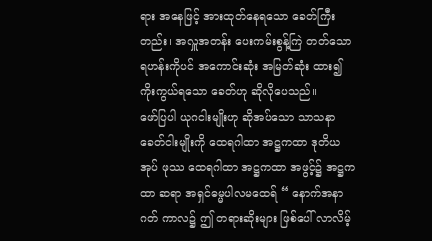ရား အနေဖြင့် အားထုတ်နေရသော ခေတ်ကြီးတည်း၊ အလှူအတန်း ပေးကမ်းစွန့်ကြဲ တတ်သော ရဟန်းကိုပင် အကောင်းဆုံး အမြတ်ဆုံး ထား၍ ကိုးကွယ်ရသော ခေတ်ဟု ဆိုလိုပေသည်။
ဖော်ပြပါ ယုဂငါးမျိုးဟု ဆိုအပ်သော သာသနာ ခေတ်ငါးမျိုးကို ထေရဂါထာ အဋ္ဌကထာ ဒုတိယအုပ် ဖုဿ ထေရဂါထာ အဋ္ဌကထာ အဖွင့်၌ အဋ္ဌကထာ ဆရာ အရှင်ဓမ္မပါလမထေရ် “ နောက်အနာဂတ် ကာလ၌ ဤ တရားဆိုးများ ဖြစ်ပေါ် လာလိမ့်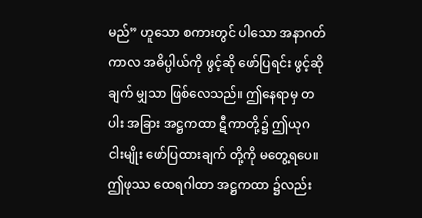မည်” ဟူသော စကားတွင် ပါသော အနာဂတ် ကာလ အဓိပ္ပါယ်ကို ဖွင့်ဆို ဖော်ပြရင်း ဖွင့်ဆိုချက် မျှသာ ဖြစ်လေသည်။ ဤနေရာမှ တပါး အခြား အဋ္ဌကထာ ဋီကာတို့၌ ဤယုဂ ငါးမျိုး ဖော်ပြထားချက် တို့ကို မတွေ့ရပေ။
ဤဖုဿ ထေရဂါထာ အဋ္ဌကထာ ၌လည်း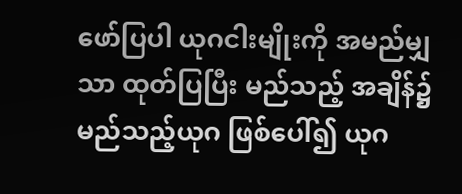ဖော်ပြပါ ယုဂငါးမျိုးကို အမည်မျှသာ ထုတ်ပြပြီး မည်သည့် အချိန်၌ မည်သည့်ယုဂ ဖြစ်ပေါ်၍ ယုဂ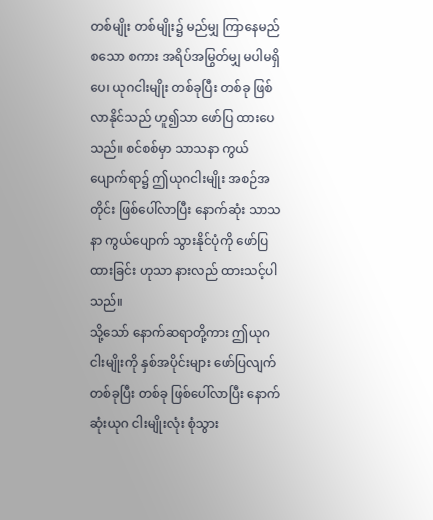တစ်မျိုး တစ်မျိုး၌ မည်မျှ ကြာနေမည် စသော စကား အရိပ်အမြွတ်မျှ မပါမရှိပေ၊ ယုဂငါးမျိုး တစ်ခုပြီး တစ်ခု ဖြစ်လာနိုင်သည် ဟူ၍သာ ဖော်ပြ ထားပေသည်။ စင်စစ်မှာ သာသနာ ကွယ်ပျောက်ရာ၌ ဤယုဂငါးမျိုး အစဉ်အတိုင်း ဖြစ်ပေါ်လာပြီး နောက်ဆုံး သာသနာ ကွယ်ပျောက် သွားနိုင်ပုံကို ဖော်ပြထားခြင်း ဟုသာ နားလည် ထားသင့်ပါသည်။
သို့သော် နောက်ဆရာတို့ကား ဤယုဂ ငါးမျိုးကို နှစ်အပိုင်းများ ဖော်ပြလျက် တစ်ခုပြီး တစ်ခု ဖြစ်ပေါ်လာပြီး နောက်ဆုံးယုဂ ငါးမျိုးလုံး စုံသွား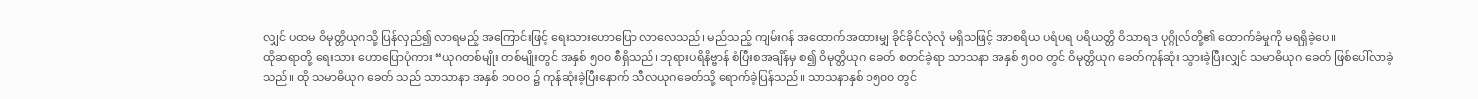လျှင် ပထမ ဝိမုတ္တိယုဂသို့ ပြန်လှည်၍ လာရမည့် အကြောင်းဖြင့် ရေးသားဟောပြော လာလေသည်၊ မည်သည့် ကျမ်းဂန် အထောက်အထားမျှ ခိုင်ခိုင်လုံလုံ မရှိသဖြင့် အာစရိယ ပရံပရ ပရိယတ္တိ ဝိသာရဒ ပုဂ္ဂိုလ်တို့၏ ထောက်ခံမှုကို မရရှိခဲ့ပေ။
ထိုဆရာတို့ ရေးသား ဟောပြောပုံကား “ယုဂတစ်မျိုး တစ်မျိုးတွင် အနှစ် ၅၀၀ စီရှိသည်၊ ဘုရားပရိနိဗ္ဗာန် စံပြီးစအချိန်မှ စ၍ ဝိမုတ္တိယုဂ ခေတ် စတင်ခဲ့ရာ သာသနာ အနှစ် ၅၀၀ တွင် ဝိမုတ္တိယုဂ ခေတ်ကုန်ဆုံး သွားခဲ့ပြီးလျှင် သမာဓိယုဂ ခေတ် ဖြစ်ပေါ်လာခဲ့သည်။ ထို သမာဓိယုဂ ခေတ် သည် သာသာနာ အနှစ် ၁၀၀၀ ၌ ကုန်ဆုံးခဲ့ပြီးနောက် သီလယုဂခေတ်သို့ ရောက်ခဲ့ပြန်သည်။ သာသနာနှစ် ၁၅၀၀ တွင်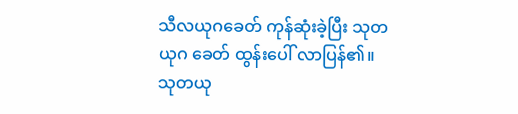သီလယုဂခေတ် ကုန်ဆုံးခဲ့ပြီး သုတယုဂ ခေတ် ထွန်းပေါ် လာပြန်၏။ သုတယု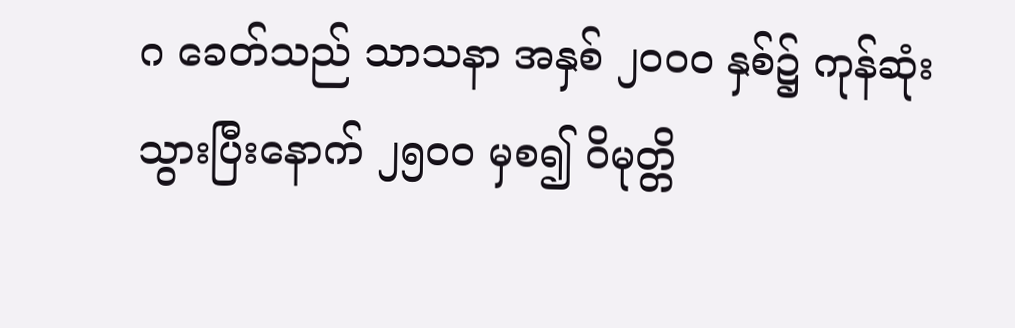ဂ ခေတ်သည် သာသနာ အနှစ် ၂၀၀၀ နှစ်၌ ကုန်ဆုံး သွားပြီးနောက် ၂၅၀၀ မှစ၍ ဝိမုတ္တိ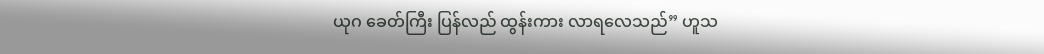ယုဂ ခေတ်ကြီး ပြန်လည် ထွန်းကား လာရလေသည်” ဟူသ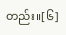တည်း။[၆]